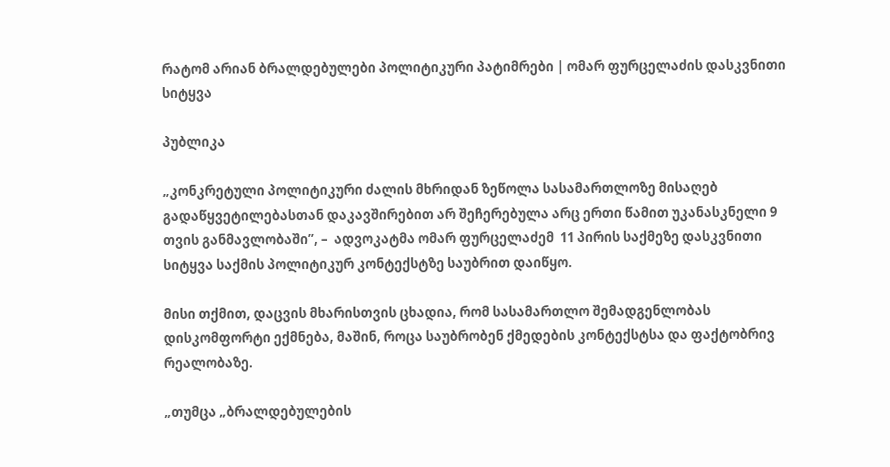რატომ არიან ბრალდებულები პოლიტიკური პატიმრები | ომარ ფურცელაძის დასკვნითი სიტყვა

პუბლიკა

„კონკრეტული პოლიტიკური ძალის მხრიდან ზეწოლა სასამართლოზე მისაღებ გადაწყვეტილებასთან დაკავშირებით არ შეჩერებულა არც ერთი წამით უკანასკნელი 9 თვის განმავლობაში”, –  ადვოკატმა ომარ ფურცელაძემ  11 პირის საქმეზე დასკვნითი სიტყვა საქმის პოლიტიკურ კონტექსტზე საუბრით დაიწყო.

მისი თქმით, დაცვის მხარისთვის ცხადია, რომ სასამართლო შემადგენლობას დისკომფორტი ექმნება, მაშინ, როცა საუბრობენ ქმედების კონტექსტსა და ფაქტობრივ რეალობაზე.

„თუმცა „ბრალდებულების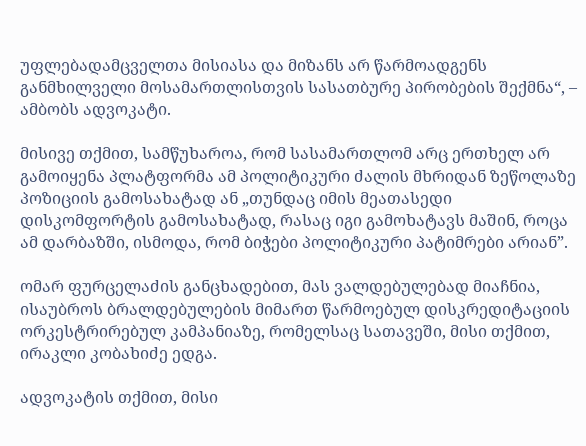უფლებადამცველთა მისიასა და მიზანს არ წარმოადგენს განმხილველი მოსამართლისთვის სასათბურე პირობების შექმნა“, – ამბობს ადვოკატი.

მისივე თქმით, სამწუხაროა, რომ სასამართლომ არც ერთხელ არ გამოიყენა პლატფორმა ამ პოლიტიკური ძალის მხრიდან ზეწოლაზე პოზიციის გამოსახატად ან „თუნდაც იმის მეათასედი დისკომფორტის გამოსახატად, რასაც იგი გამოხატავს მაშინ, როცა ამ დარბაზში, ისმოდა, რომ ბიჭები პოლიტიკური პატიმრები არიან”.

ომარ ფურცელაძის განცხადებით, მას ვალდებულებად მიაჩნია, ისაუბროს ბრალდებულების მიმართ წარმოებულ დისკრედიტაციის ორკესტრირებულ კამპანიაზე, რომელსაც სათავეში, მისი თქმით, ირაკლი კობახიძე ედგა.

ადვოკატის თქმით, მისი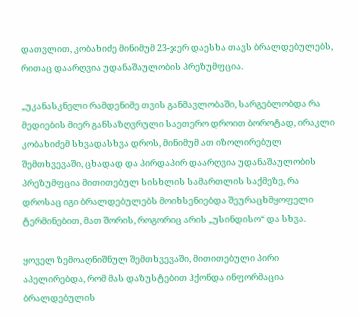დათვლით, კობახიძე მინიმუმ 23-ჯერ დაესხა თავს ბრალდებულებს, რითაც დაარღვია უდანაშაულობის პრეზუმფცია.

„უკანასკნელი რამდენიმე თვის განმავლობაში, სარგებლობდა რა მედიების მიერ განსაზღვრული საეთერო დროით ბოროტად, ირაკლი კობახიძემ სხვადასხვა დროს, მინიმუმ ათ იზოლირებულ შემთხვევაში, ცხადად და პირდაპირ დაარღვია უდანაშაულობის პრეზუმფცია მითითებულ სისხლის სამართლის საქმეზე, რა დროსაც იგი ბრალდებულებს მოიხსენიებდა შეურაცხმყოფელი ტერმინებით, მათ შორის, როგორიც არის „უსინდისო“ და სხვა.

ყოველ ზემოაღნიშნულ შემთხვევაში, მითითებული პირი აპელირებდა, რომ მას დაზუსტებით ჰქონდა ინფორმაცია ბრალდებულის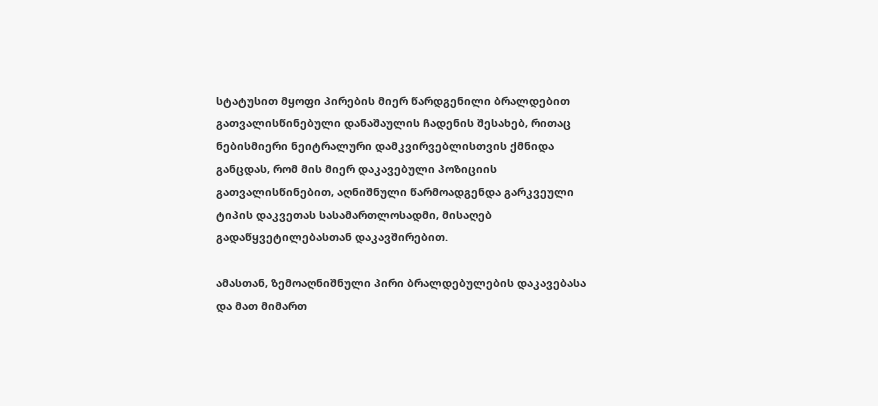სტატუსით მყოფი პირების მიერ წარდგენილი ბრალდებით გათვალისწინებული დანაშაულის ჩადენის შესახებ, რითაც ნებისმიერი ნეიტრალური დამკვირვებლისთვის ქმნიდა განცდას, რომ მის მიერ დაკავებული პოზიციის გათვალისწინებით, აღნიშნული წარმოადგენდა გარკვეული ტიპის დაკვეთას სასამართლოსადმი, მისაღებ გადაწყვეტილებასთან დაკავშირებით.

ამასთან, ზემოაღნიშნული პირი ბრალდებულების დაკავებასა და მათ მიმართ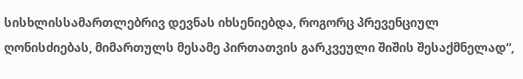სისხლისსამართლებრივ დევნას იხსენიებდა, როგორც პრევენციულ ღონისძიებას, მიმართულს მესამე პირთათვის გარკვეული შიშის შესაქმნელად“,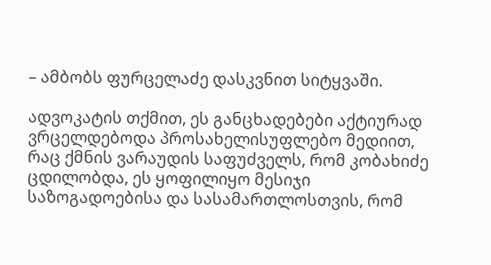– ამბობს ფურცელაძე დასკვნით სიტყვაში.

ადვოკატის თქმით, ეს განცხადებები აქტიურად ვრცელდებოდა პროსახელისუფლებო მედიით, რაც ქმნის ვარაუდის საფუძველს, რომ კობახიძე ცდილობდა, ეს ყოფილიყო მესიჯი საზოგადოებისა და სასამართლოსთვის, რომ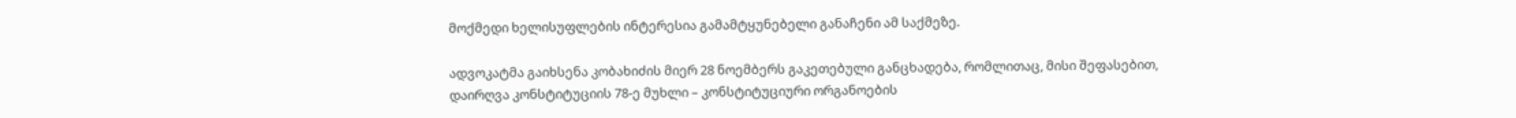მოქმედი ხელისუფლების ინტერესია გამამტყუნებელი განაჩენი ამ საქმეზე.

ადვოკატმა გაიხსენა კობახიძის მიერ 28 ნოემბერს გაკეთებული განცხადება, რომლითაც, მისი შეფასებით, დაირღვა კონსტიტუციის 78-ე მუხლი – კონსტიტუციური ორგანოების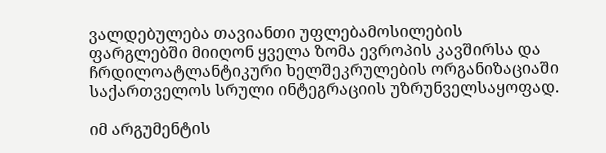ვალდებულება თავიანთი უფლებამოსილების ფარგლებში მიიღონ ყველა ზომა ევროპის კავშირსა და ჩრდილოატლანტიკური ხელშეკრულების ორგანიზაციაში საქართველოს სრული ინტეგრაციის უზრუნველსაყოფად.

იმ არგუმენტის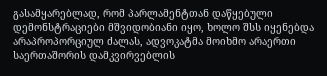გასამყარებლად, რომ პარლამენტთან დაწყებული დემონსტრაციები მშვიდობიანი იყო, ხოლო შსს იყენებდა არაპროპორციულ ძალას, ადვოკატმა მოიხმო არაერთი საერთაშორის დამკვირვებლის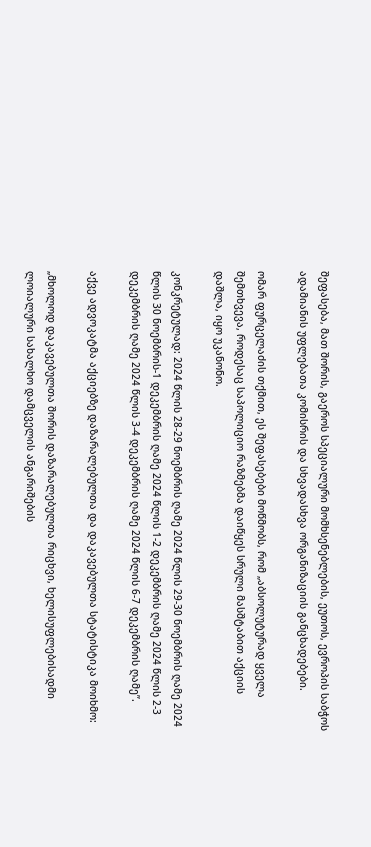შეფასება, მათ შორის, გაეროს სპეციალური მომხსენებლების, ეუთოს, ევროპის საბჭოს ადამიანის უფლებათა კომისრის და სხვადასხვა ორგანიზაციის განცხადებები.

ომარ ფურცელაძის თქმით, ეს შეფასებები მოწმობს, რომ „აბსოლუტურად ყველა შემთხვევა, როდესაც საპოლიციო რაზმებმა დაიწყეს სრული მასშტაბით აქციის დაშლა, იყო უკანონო.

კონკრეტულად: 2024 წლის 28-29 ნოემბრის ღამე 2024 წლის 29-30 ნოემბრის ღამე 2024 წლის 30 ნოემბრის-1 დეკემბრის ღამე 2024 წლის 1-2 დეკემბრის ღამე 2024 წლის 2-3 დეკემბრის ღამე 2024 წლის 3-4 დეკემბრის ღამე 2024 წლის 6-7 დეკემბრის ღამე”.

აქვე ადვოკატმა აქციებზე დაზარალებულთა და დაკავებულთა სტატისტიკა მოიხმო:

„მხოლოდ დაკავებულთა შორის დაზარალებულთა რიცხვი, ხელისუფლებისადმი ლოიალური სახალხო დამცველის ანგარიშების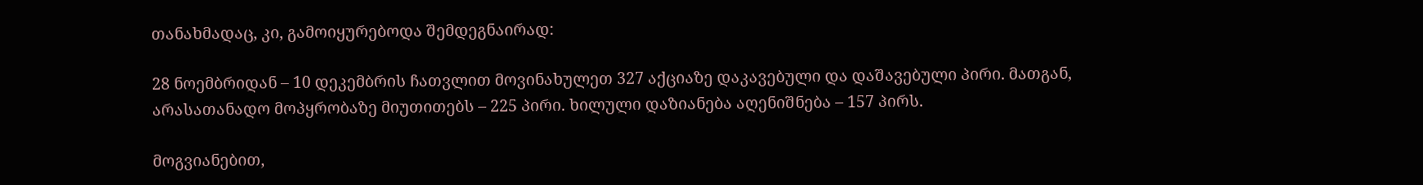თანახმადაც, კი, გამოიყურებოდა შემდეგნაირად:

28 ნოემბრიდან – 10 დეკემბრის ჩათვლით მოვინახულეთ 327 აქციაზე დაკავებული და დაშავებული პირი. მათგან, არასათანადო მოპყრობაზე მიუთითებს – 225 პირი. ხილული დაზიანება აღენიშნება – 157 პირს.

მოგვიანებით,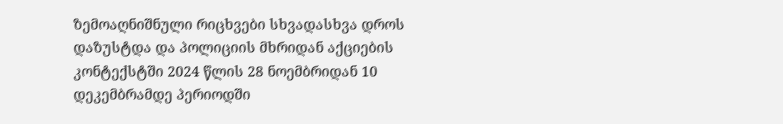ზემოაღნიშნული რიცხვები სხვადასხვა დროს დაზუსტდა და პოლიციის მხრიდან აქციების კონტექსტში 2024 წლის 28 ნოემბრიდან 10 დეკემბრამდე პერიოდში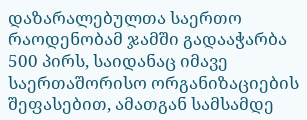დაზარალებულთა საერთო რაოდენობამ ჯამში გადააჭარბა 500 პირს, საიდანაც იმავე საერთაშორისო ორგანიზაციების შეფასებით, ამათგან სამსამდე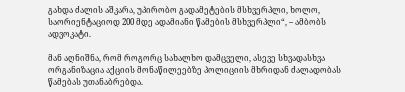გახდა ძალის აშკარა, უპირობო გადამეტების მსხვერპლი, ხოლო, საორიენტაციოდ 200 მდე ადამიანი წამების მსხვერპლი“, – ამბობს ადვოკატი.

მან აღნიშნა, რომ როგორც სახალხო დამცველი, ასევე სხვადასხვა ორგანიზაცია აქციის მონაწილეებზე პოლიციის მხრიდან ძალადობას წამებას უთანაბრებდა.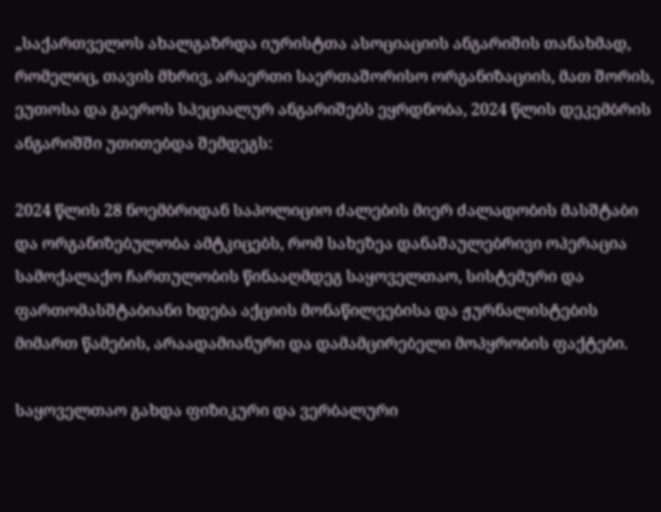„საქართველოს ახალგაზრდა იურისტთა ასოციაციის ანგარიშის თანახმად, რომელიც, თავის მხრივ, არაერთი საერთაშორისო ორგანიზაციის, მათ შორის, ეუთოსა და გაეროს სპეციალურ ანგარიშებს ეყრდნობა, 2024 წლის დეკემბრის ანგარიშში უთითებდა შემდეგს:

2024 წლის 28 ნოემბრიდან საპოლიციო ძალების მიერ ძალადობის მასშტაბი და ორგანიზებულობა ამტკიცებს, რომ სახეზეა დანაშაულებრივი ოპერაცია სამოქალაქო ჩართულობის წინააღმდეგ საყოველთაო, სისტემური და ფართომასშტაბიანი ხდება აქციის მონაწილეებისა და ჟურნალისტების მიმართ წამების, არაადამიანური და დამამცირებელი მოპყრობის ფაქტები.

საყოველთაო გახდა ფიზიკური და ვერბალური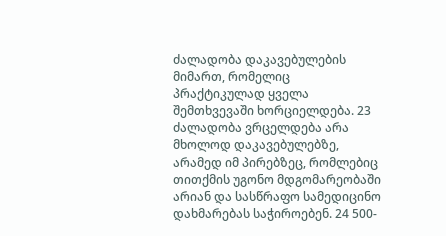ძალადობა დაკავებულების მიმართ, რომელიც პრაქტიკულად ყველა შემთხვევაში ხორციელდება. 23 ძალადობა ვრცელდება არა მხოლოდ დაკავებულებზე, არამედ იმ პირებზეც, რომლებიც თითქმის უგონო მდგომარეობაში არიან და სასწრაფო სამედიცინო დახმარებას საჭიროებენ. 24 500-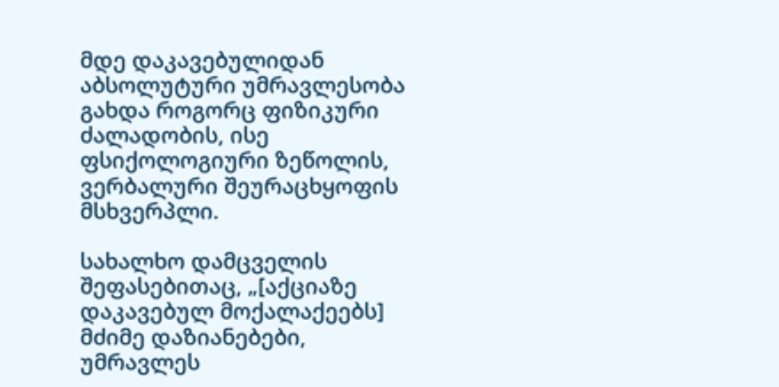მდე დაკავებულიდან აბსოლუტური უმრავლესობა გახდა როგორც ფიზიკური ძალადობის, ისე ფსიქოლოგიური ზეწოლის, ვერბალური შეურაცხყოფის მსხვერპლი.

სახალხო დამცველის შეფასებითაც, „[აქციაზე დაკავებულ მოქალაქეებს] მძიმე დაზიანებები, უმრავლეს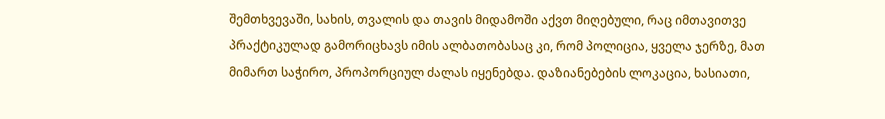შემთხვევაში, სახის, თვალის და თავის მიდამოში აქვთ მიღებული, რაც იმთავითვე პრაქტიკულად გამორიცხავს იმის ალბათობასაც კი, რომ პოლიცია, ყველა ჯერზე, მათ მიმართ საჭირო, პროპორციულ ძალას იყენებდა. დაზიანებების ლოკაცია, ხასიათი,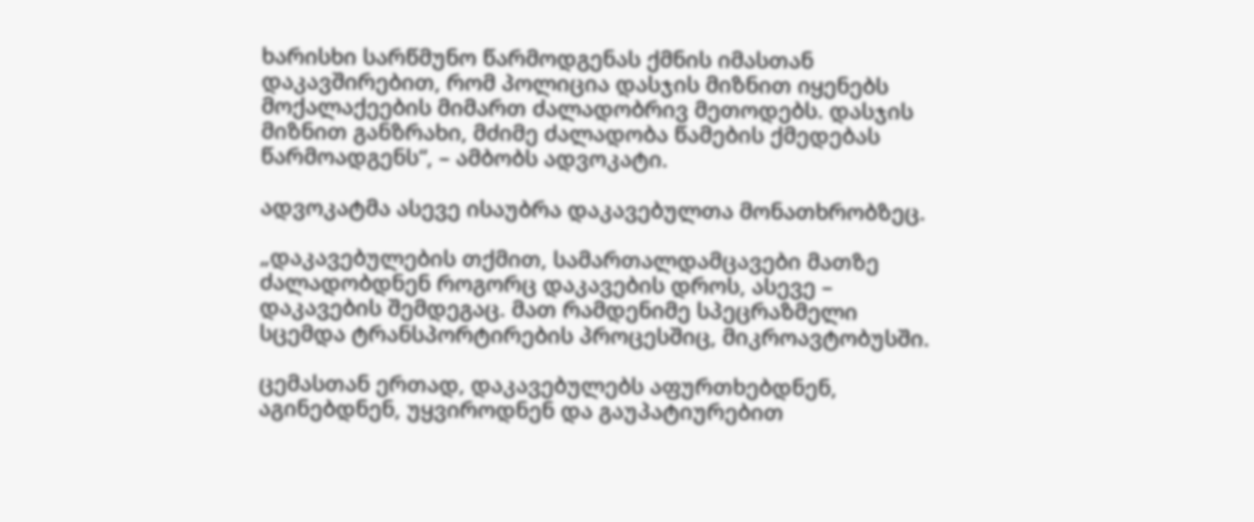ხარისხი სარწმუნო წარმოდგენას ქმნის იმასთან დაკავშირებით, რომ პოლიცია დასჯის მიზნით იყენებს მოქალაქეების მიმართ ძალადობრივ მეთოდებს. დასჯის მიზნით განზრახი, მძიმე ძალადობა წამების ქმედებას წარმოადგენს“, – ამბობს ადვოკატი.

ადვოკატმა ასევე ისაუბრა დაკავებულთა მონათხრობზეც.

„დაკავებულების თქმით, სამართალდამცავები მათზე ძალადობდნენ როგორც დაკავების დროს, ასევე – დაკავების შემდეგაც. მათ რამდენიმე სპეცრაზმელი სცემდა ტრანსპორტირების პროცესშიც, მიკროავტობუსში.

ცემასთან ერთად, დაკავებულებს აფურთხებდნენ, აგინებდნენ, უყვიროდნენ და გაუპატიურებით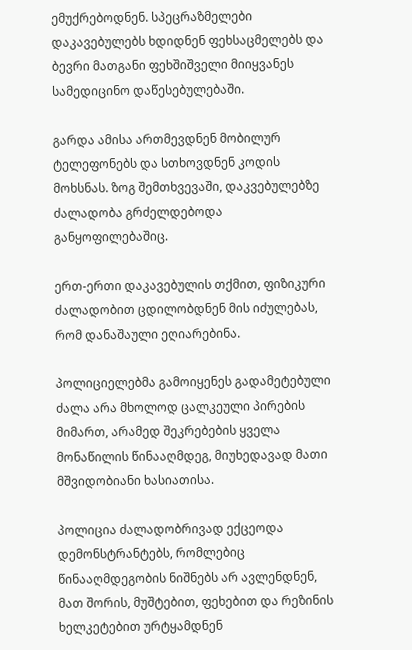ემუქრებოდნენ. სპეცრაზმელები დაკავებულებს ხდიდნენ ფეხსაცმელებს და ბევრი მათგანი ფეხშიშველი მიიყვანეს სამედიცინო დაწესებულებაში.

გარდა ამისა ართმევდნენ მობილურ ტელეფონებს და სთხოვდნენ კოდის მოხსნას. ზოგ შემთხვევაში, დაკვებულებზე ძალადობა გრძელდებოდა განყოფილებაშიც.

ერთ-ერთი დაკავებულის თქმით, ფიზიკური ძალადობით ცდილობდნენ მის იძულებას, რომ დანაშაული ეღიარებინა.

პოლიციელებმა გამოიყენეს გადამეტებული ძალა არა მხოლოდ ცალკეული პირების მიმართ, არამედ შეკრებების ყველა მონაწილის წინააღმდეგ, მიუხედავად მათი მშვიდობიანი ხასიათისა.

პოლიცია ძალადობრივად ექცეოდა დემონსტრანტებს, რომლებიც წინააღმდეგობის ნიშნებს არ ავლენდნენ, მათ შორის, მუშტებით, ფეხებით და რეზინის ხელკეტებით ურტყამდნენ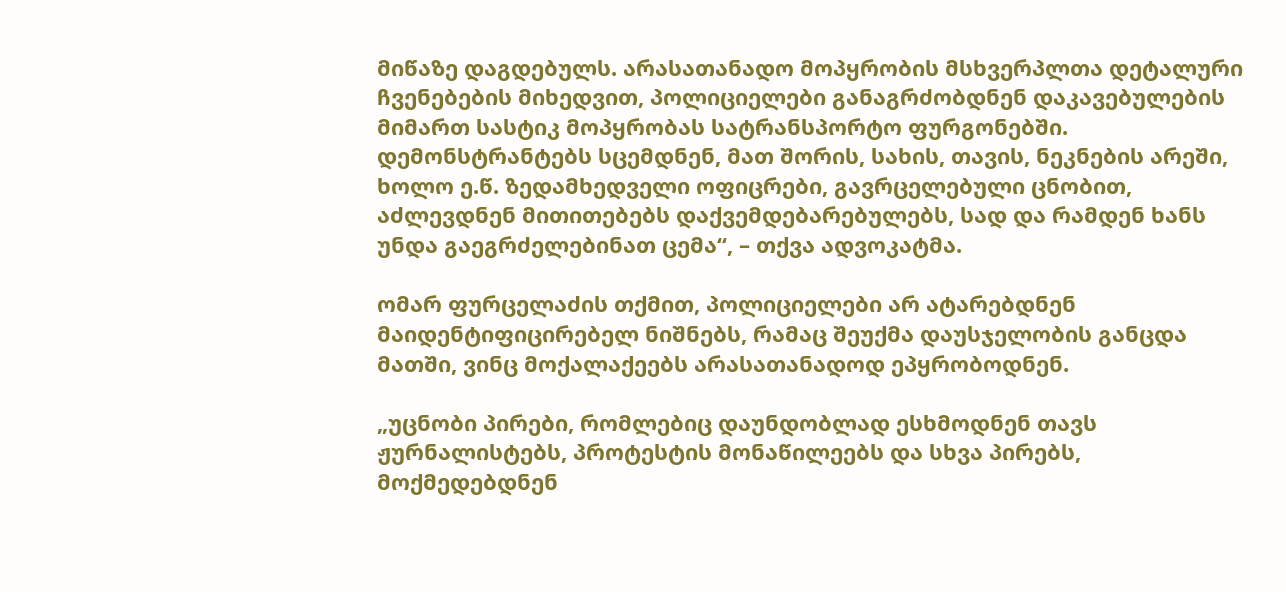მიწაზე დაგდებულს. არასათანადო მოპყრობის მსხვერპლთა დეტალური ჩვენებების მიხედვით, პოლიციელები განაგრძობდნენ დაკავებულების მიმართ სასტიკ მოპყრობას სატრანსპორტო ფურგონებში. დემონსტრანტებს სცემდნენ, მათ შორის, სახის, თავის, ნეკნების არეში, ხოლო ე.წ. ზედამხედველი ოფიცრები, გავრცელებული ცნობით, აძლევდნენ მითითებებს დაქვემდებარებულებს, სად და რამდენ ხანს უნდა გაეგრძელებინათ ცემა“, – თქვა ადვოკატმა.

ომარ ფურცელაძის თქმით, პოლიციელები არ ატარებდნენ მაიდენტიფიცირებელ ნიშნებს, რამაც შეუქმა დაუსჯელობის განცდა მათში, ვინც მოქალაქეებს არასათანადოდ ეპყრობოდნენ.

„უცნობი პირები, რომლებიც დაუნდობლად ესხმოდნენ თავს ჟურნალისტებს, პროტესტის მონაწილეებს და სხვა პირებს, მოქმედებდნენ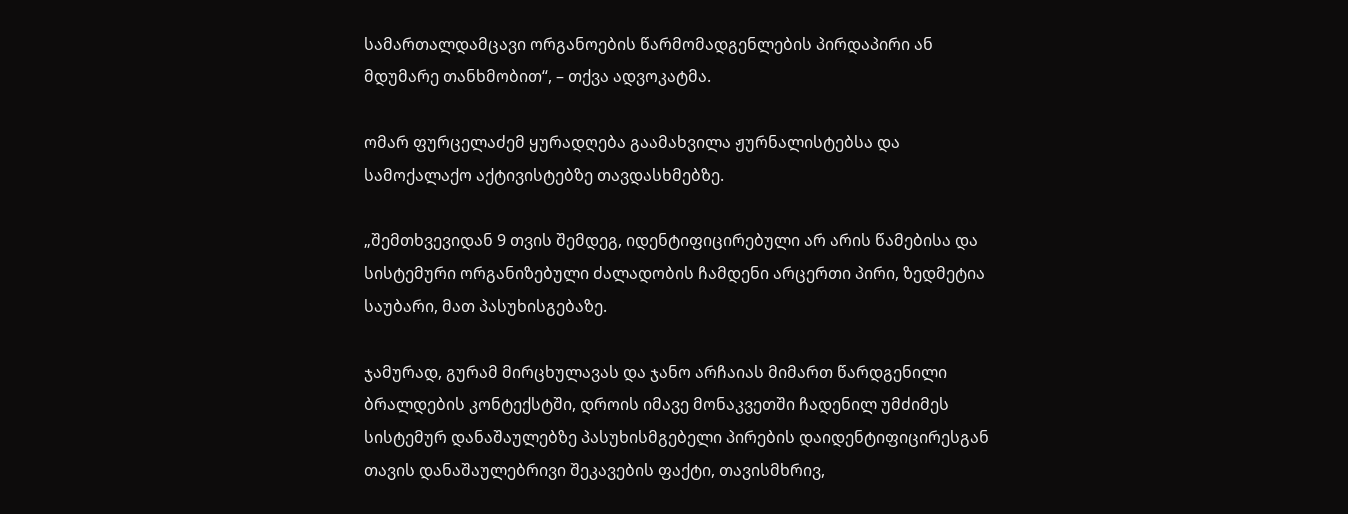სამართალდამცავი ორგანოების წარმომადგენლების პირდაპირი ან მდუმარე თანხმობით“, – თქვა ადვოკატმა.

ომარ ფურცელაძემ ყურადღება გაამახვილა ჟურნალისტებსა და სამოქალაქო აქტივისტებზე თავდასხმებზე.

„შემთხვევიდან 9 თვის შემდეგ, იდენტიფიცირებული არ არის წამებისა და სისტემური ორგანიზებული ძალადობის ჩამდენი არცერთი პირი, ზედმეტია საუბარი, მათ პასუხისგებაზე.

ჯამურად, გურამ მირცხულავას და ჯანო არჩაიას მიმართ წარდგენილი ბრალდების კონტექსტში, დროის იმავე მონაკვეთში ჩადენილ უმძიმეს სისტემურ დანაშაულებზე პასუხისმგებელი პირების დაიდენტიფიცირესგან თავის დანაშაულებრივი შეკავების ფაქტი, თავისმხრივ,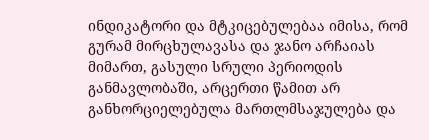ინდიკატორი და მტკიცებულებაა იმისა, რომ გურამ მირცხულავასა და ჯანო არჩაიას მიმართ, გასული სრული პერიოდის განმავლობაში, არცერთი წამით არ განხორციელებულა მართლმსაჯულება და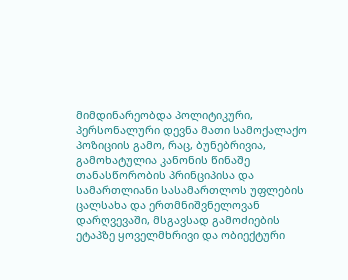მიმდინარეობდა პოლიტიკური, პერსონალური დევნა მათი სამოქალაქო პოზიციის გამო, რაც, ბუნებრივია, გამოხატულია კანონის წინაშე თანასწორობის პრინციპისა და სამართლიანი სასამართლოს უფლების ცალსახა და ერთმნიშვნელოვან დარღვევაში, მსგავსად გამოძიების ეტაპზე ყოველმხრივი და ობიექტური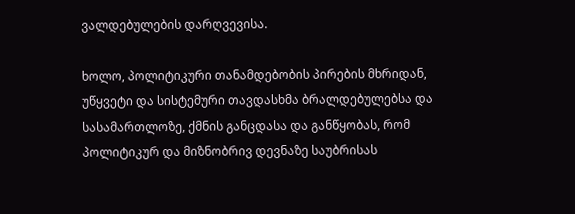ვალდებულების დარღვევისა.

ხოლო, პოლიტიკური თანამდებობის პირების მხრიდან, უწყვეტი და სისტემური თავდასხმა ბრალდებულებსა და სასამართლოზე, ქმნის განცდასა და განწყობას, რომ პოლიტიკურ და მიზნობრივ დევნაზე საუბრისას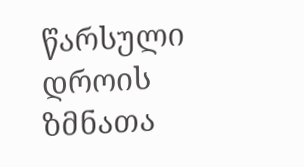წარსული დროის ზმნათა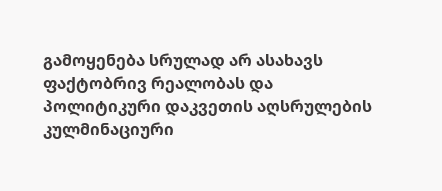გამოყენება სრულად არ ასახავს ფაქტობრივ რეალობას და პოლიტიკური დაკვეთის აღსრულების კულმინაციური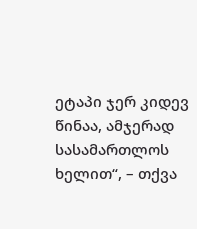ეტაპი ჯერ კიდევ წინაა, ამჯერად სასამართლოს ხელით“, – თქვა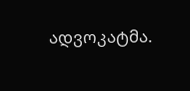ადვოკატმა.